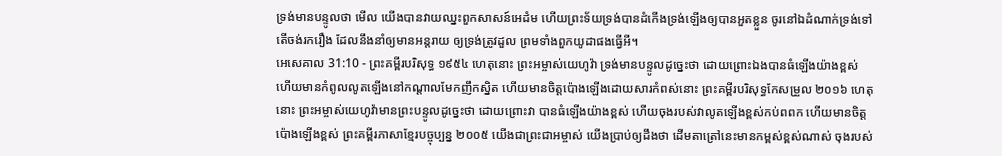ទ្រង់មានបន្ទូលថា មើល យើងបានវាយឈ្នះពួកសាសន៍អេដំម ហើយព្រះទ័យទ្រង់បានដំកើងទ្រង់ឡើងឲ្យបានអួតខ្លួន ចូរនៅឯដំណាក់ទ្រង់ទៅ តើចង់រករឿង ដែលនឹងនាំឲ្យមានអន្តរាយ ឲ្យទ្រង់ត្រូវដួល ព្រមទាំងពួកយូដាផងធ្វើអី។
អេសេគាល 31:10 - ព្រះគម្ពីរបរិសុទ្ធ ១៩៥៤ ហេតុនោះ ព្រះអម្ចាស់យេហូវ៉ា ទ្រង់មានបន្ទូលដូច្នេះថា ដោយព្រោះឯងបានធំឡើងយ៉ាងខ្ពស់ ហើយមានកំពូលលូតឡើងនៅកណ្តាលមែកញឹកស្និត ហើយមានចិត្តប៉ោងឡើងដោយសារកំពស់នោះ ព្រះគម្ពីរបរិសុទ្ធកែសម្រួល ២០១៦ ហេតុនោះ ព្រះអម្ចាស់យេហូវ៉ាមានព្រះបន្ទូលដូច្នេះថា ដោយព្រោះវា បានធំឡើងយ៉ាងខ្ពស់ ហើយចុងរបស់វាលូតឡើងខ្ពស់កប់ពពក ហើយមានចិត្តប៉ោងឡើងខ្ពស់ ព្រះគម្ពីរភាសាខ្មែរបច្ចុប្បន្ន ២០០៥ យើងជាព្រះជាអម្ចាស់ យើងប្រាប់ឲ្យដឹងថា ដើមតាត្រៅនេះមានកម្ពស់ខ្ពស់ណាស់ ចុងរបស់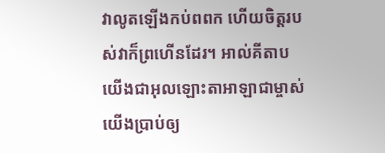វាលូតឡើងកប់ពពក ហើយចិត្តរបស់វាក៏ព្រហើនដែរ។ អាល់គីតាប យើងជាអុលឡោះតាអាឡាជាម្ចាស់ យើងប្រាប់ឲ្យ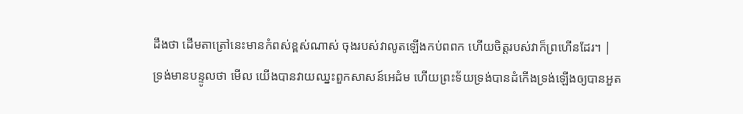ដឹងថា ដើមតាត្រៅនេះមានកំពស់ខ្ពស់ណាស់ ចុងរបស់វាលូតឡើងកប់ពពក ហើយចិត្តរបស់វាក៏ព្រហើនដែរ។ |
ទ្រង់មានបន្ទូលថា មើល យើងបានវាយឈ្នះពួកសាសន៍អេដំម ហើយព្រះទ័យទ្រង់បានដំកើងទ្រង់ឡើងឲ្យបានអួត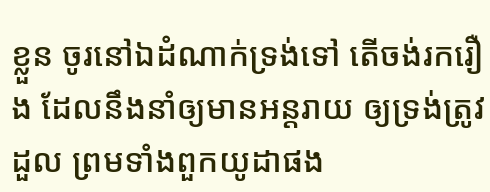ខ្លួន ចូរនៅឯដំណាក់ទ្រង់ទៅ តើចង់រករឿង ដែលនឹងនាំឲ្យមានអន្តរាយ ឲ្យទ្រង់ត្រូវដួល ព្រមទាំងពួកយូដាផង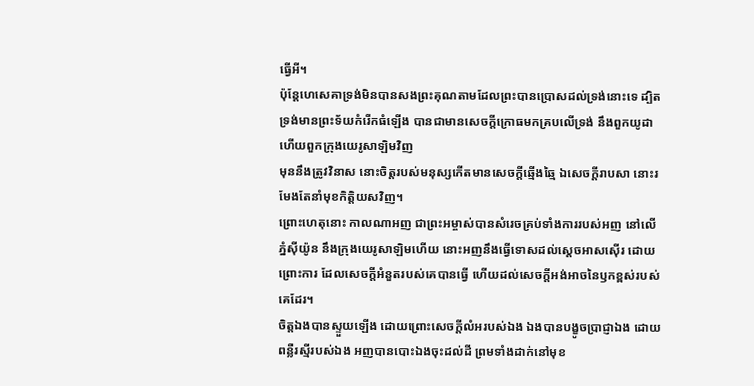ធ្វើអី។
ប៉ុន្តែហេសេគាទ្រង់មិនបានសងព្រះគុណតាមដែលព្រះបានប្រោសដល់ទ្រង់នោះទេ ដ្បិតទ្រង់មានព្រះទ័យកំរើកធំឡើង បានជាមានសេចក្ដីក្រោធមកគ្របលើទ្រង់ នឹងពួកយូដា ហើយពួកក្រុងយេរូសាឡិមវិញ
មុននឹងត្រូវវិនាស នោះចិត្តរបស់មនុស្សកើតមានសេចក្ដីឆ្មើងឆ្មៃ ឯសេចក្ដីរាបសា នោះរមែងតែនាំមុខកិត្តិយសវិញ។
ព្រោះហេតុនោះ កាលណាអញ ជាព្រះអម្ចាស់បានសំរេចគ្រប់ទាំងការរបស់អញ នៅលើភ្នំស៊ីយ៉ូន នឹងក្រុងយេរូសាឡិមហើយ នោះអញនឹងធ្វើទោសដល់ស្តេចអាសស៊ើរ ដោយព្រោះការ ដែលសេចក្ដីអំនួតរបស់គេបានធ្វើ ហើយដល់សេចក្ដីអង់អាចនៃឫកខ្ពស់របស់គេដែរ។
ចិត្តឯងបានស្ទួយឡើង ដោយព្រោះសេចក្ដីលំអរបស់ឯង ឯងបានបង្ខូចប្រាជ្ញាឯង ដោយពន្លឺរស្មីរបស់ឯង អញបានបោះឯងចុះដល់ដី ព្រមទាំងដាក់នៅមុខ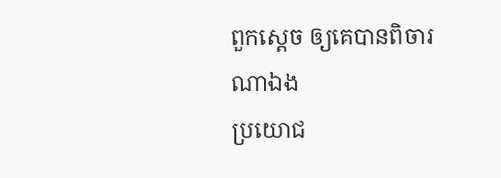ពួកស្តេច ឲ្យគេបានពិចារណាឯង
ប្រយោជ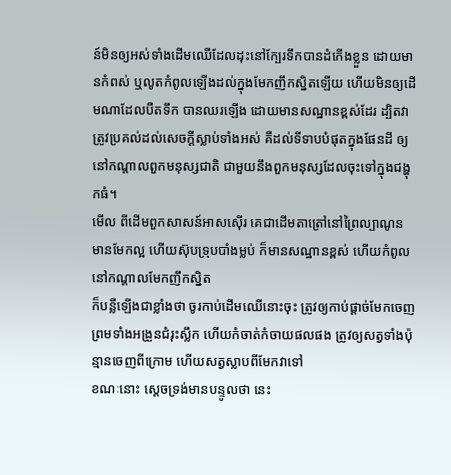ន៍មិនឲ្យអស់ទាំងដើមឈើដែលដុះនៅក្បែរទឹកបានដំកើងខ្លួន ដោយមានកំពស់ ឬលូតកំពូលឡើងដល់ក្នុងមែកញឹកស្និតឡើយ ហើយមិនឲ្យដើមណាដែលបឺតទឹក បានឈរឡើង ដោយមានសណ្ឋានខ្ពស់ដែរ ដ្បិតវាត្រូវប្រគល់ដល់សេចក្ដីស្លាប់ទាំងអស់ គឺដល់ទីទាបបំផុតក្នុងផែនដី ឲ្យនៅកណ្តាលពួកមនុស្សជាតិ ជាមួយនឹងពួកមនុស្សដែលចុះទៅក្នុងជង្ហុកធំ។
មើល ពីដើមពួកសាសន៍អាសស៊ើរ គេជាដើមតាត្រៅនៅព្រៃល្បាណូន មានមែកល្អ ហើយស៊ុបទ្រុបបាំងម្លប់ ក៏មានសណ្ឋានខ្ពស់ ហើយកំពូលនៅកណ្តាលមែកញឹកស្និត
ក៏បន្លឺឡើងជាខ្លាំងថា ចូរកាប់ដើមឈើនោះចុះ ត្រូវឲ្យកាប់ផ្តាច់មែកចេញ ព្រមទាំងអង្រួនជំរុះស្លឹក ហើយកំចាត់កំចាយផលផង ត្រូវឲ្យសត្វទាំងប៉ុន្មានចេញពីក្រោម ហើយសត្វស្លាបពីមែកវាទៅ
ខណៈនោះ ស្តេចទ្រង់មានបន្ទូលថា នេះ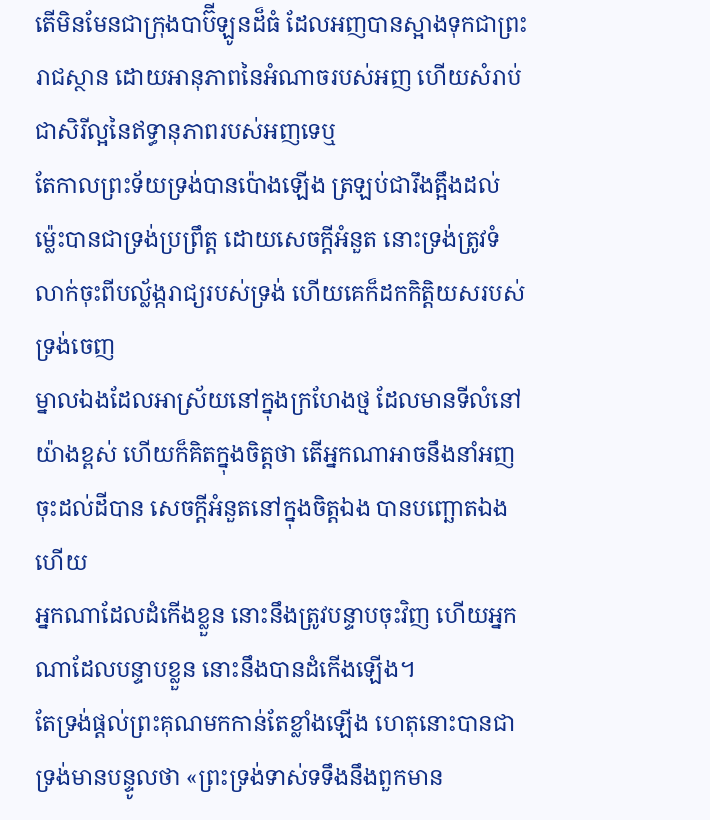តើមិនមែនជាក្រុងបាប៊ីឡូនដ៏ធំ ដែលអញបានស្អាងទុកជាព្រះរាជស្ថាន ដោយអានុភាពនៃអំណាចរបស់អញ ហើយសំរាប់ជាសិរីល្អនៃឥទ្ធានុភាពរបស់អញទេឬ
តែកាលព្រះទ័យទ្រង់បានប៉ោងឡើង ត្រឡប់ជារឹងត្អឹងដល់ម៉្លេះបានជាទ្រង់ប្រព្រឹត្ត ដោយសេចក្ដីអំនួត នោះទ្រង់ត្រូវទំលាក់ចុះពីបល្ល័ង្ករាជ្យរបស់ទ្រង់ ហើយគេក៏ដកកិត្តិយសរបស់ទ្រង់ចេញ
ម្នាលឯងដែលអាស្រ័យនៅក្នុងក្រហែងថ្ម ដែលមានទីលំនៅយ៉ាងខ្ពស់ ហើយក៏គិតក្នុងចិត្តថា តើអ្នកណាអាចនឹងនាំអញចុះដល់ដីបាន សេចក្ដីអំនួតនៅក្នុងចិត្តឯង បានបញ្ឆោតឯងហើយ
អ្នកណាដែលដំកើងខ្លួន នោះនឹងត្រូវបន្ទាបចុះវិញ ហើយអ្នកណាដែលបន្ទាបខ្លួន នោះនឹងបានដំកើងឡើង។
តែទ្រង់ផ្តល់ព្រះគុណមកកាន់តែខ្លាំងឡើង ហេតុនោះបានជាទ្រង់មានបន្ទូលថា «ព្រះទ្រង់ទាស់ទទឹងនឹងពួកមាន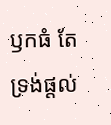ឫកធំ តែទ្រង់ផ្តល់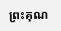ព្រះគុណ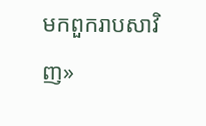មកពួករាបសាវិញ»